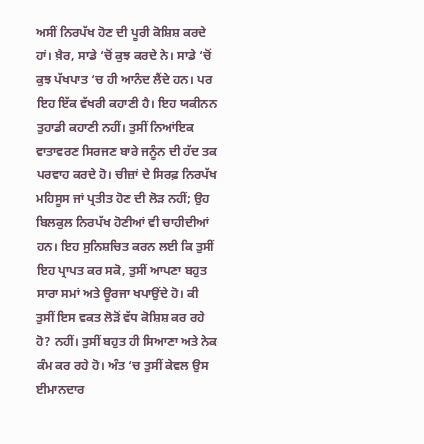ਅਸੀਂ ਨਿਰਪੱਖ ਹੋਣ ਦੀ ਪੂਰੀ ਕੋਸ਼ਿਸ਼ ਕਰਦੇ ਹਾਂ। ਖ਼ੈਰ, ਸਾਡੇ ‘ਚੋਂ ਕੁਝ ਕਰਦੇ ਨੇ। ਸਾਡੇ ‘ਚੋਂ ਕੁਝ ਪੱਖਪਾਤ ‘ਚ ਹੀ ਆਨੰਦ ਲੈਂਦੇ ਹਨ। ਪਰ ਇਹ ਇੱਕ ਵੱਖਰੀ ਕਹਾਣੀ ਹੈ। ਇਹ ਯਕੀਨਨ ਤੁਹਾਡੀ ਕਹਾਣੀ ਨਹੀਂ। ਤੁਸੀਂ ਨਿਆਂਇਕ ਵਾਤਾਵਰਣ ਸਿਰਜਣ ਬਾਰੇ ਜਨੂੰਨ ਦੀ ਹੱਦ ਤਕ ਪਰਵਾਹ ਕਰਦੇ ਹੋ। ਚੀਜ਼ਾਂ ਦੇ ਸਿਰਫ਼ ਨਿਰਪੱਖ ਮਹਿਸੂਸ ਜਾਂ ਪ੍ਰਤੀਤ ਹੋਣ ਦੀ ਲੋੜ ਨਹੀਂ; ਉਹ ਬਿਲਕੁਲ ਨਿਰਪੱਖ ਹੋਣੀਆਂ ਵੀ ਚਾਹੀਦੀਆਂ ਹਨ। ਇਹ ਸੁਨਿਸ਼ਚਿਤ ਕਰਨ ਲਈ ਕਿ ਤੁਸੀਂ ਇਹ ਪ੍ਰਾਪਤ ਕਰ ਸਕੋ, ਤੁਸੀਂ ਆਪਣਾ ਬਹੁਤ ਸਾਰਾ ਸਮਾਂ ਅਤੇ ਊਰਜਾ ਖਪਾਉਂਦੇ ਹੋ। ਕੀ ਤੁਸੀਂ ਇਸ ਵਕਤ ਲੋੜੋਂ ਵੱਧ ਕੋਸ਼ਿਸ਼ ਕਰ ਰਹੇ ਹੋ? ਨਹੀਂ। ਤੁਸੀਂ ਬਹੁਤ ਹੀ ਸਿਆਣਾ ਅਤੇ ਨੇਕ ਕੰਮ ਕਰ ਰਹੇ ਹੋ। ਅੰਤ ‘ਚ ਤੁਸੀਂ ਕੇਵਲ ਉਸ ਈਮਾਨਦਾਰ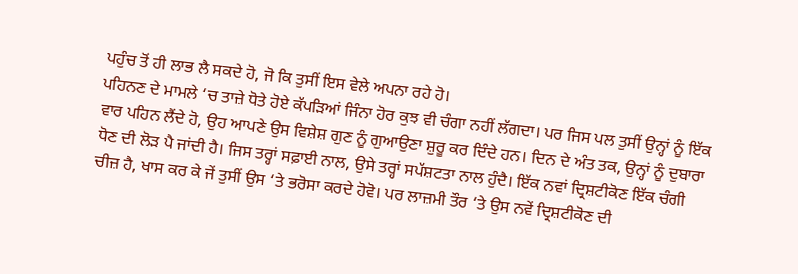ਪਹੁੰਚ ਤੋਂ ਹੀ ਲਾਭ ਲੈ ਸਕਦੇ ਹੋ, ਜੋ ਕਿ ਤੁਸੀਂ ਇਸ ਵੇਲੇ ਅਪਨਾ ਰਹੇ ਹੋ।
ਪਹਿਨਣ ਦੇ ਮਾਮਲੇ ‘ਚ ਤਾਜ਼ੇ ਧੋਤੇ ਹੋਏ ਕੱਪੜਿਆਂ ਜਿੰਨਾ ਹੋਰ ਕੁਝ ਵੀ ਚੰਗਾ ਨਹੀਂ ਲੱਗਦਾ। ਪਰ ਜਿਸ ਪਲ ਤੁਸੀਂ ਉਨ੍ਹਾਂ ਨੂੰ ਇੱਕ ਵਾਰ ਪਹਿਨ ਲੈਂਦੇ ਹੋ, ਉਹ ਆਪਣੇ ਉਸ ਵਿਸ਼ੇਸ਼ ਗੁਣ ਨੂੰ ਗੁਆਉਣਾ ਸ਼ੁਰੂ ਕਰ ਦਿੰਦੇ ਹਨ। ਦਿਨ ਦੇ ਅੰਤ ਤਕ, ਉਨ੍ਹਾਂ ਨੂੰ ਦੁਬਾਰਾ ਧੋਣ ਦੀ ਲੋੜ ਪੈ ਜਾਂਦੀ ਹੈ। ਜਿਸ ਤਰ੍ਹਾਂ ਸਫ਼ਾਈ ਨਾਲ, ਉਸੇ ਤਰ੍ਹਾਂ ਸਪੱਸ਼ਟਤਾ ਨਾਲ ਹੁੰਦੈ। ਇੱਕ ਨਵਾਂ ਦ੍ਰਿਸ਼ਟੀਕੋਣ ਇੱਕ ਚੰਗੀ ਚੀਜ਼ ਹੈ, ਖਾਸ ਕਰ ਕੇ ਜੇਂ ਤੁਸੀਂ ਉਸ ‘ਤੇ ਭਰੋਸਾ ਕਰਦੇ ਹੋਵੋ। ਪਰ ਲਾਜ਼ਮੀ ਤੌਰ ‘ਤੇ ਉਸ ਨਵੇਂ ਦ੍ਰਿਸ਼ਟੀਕੋਣ ਦੀ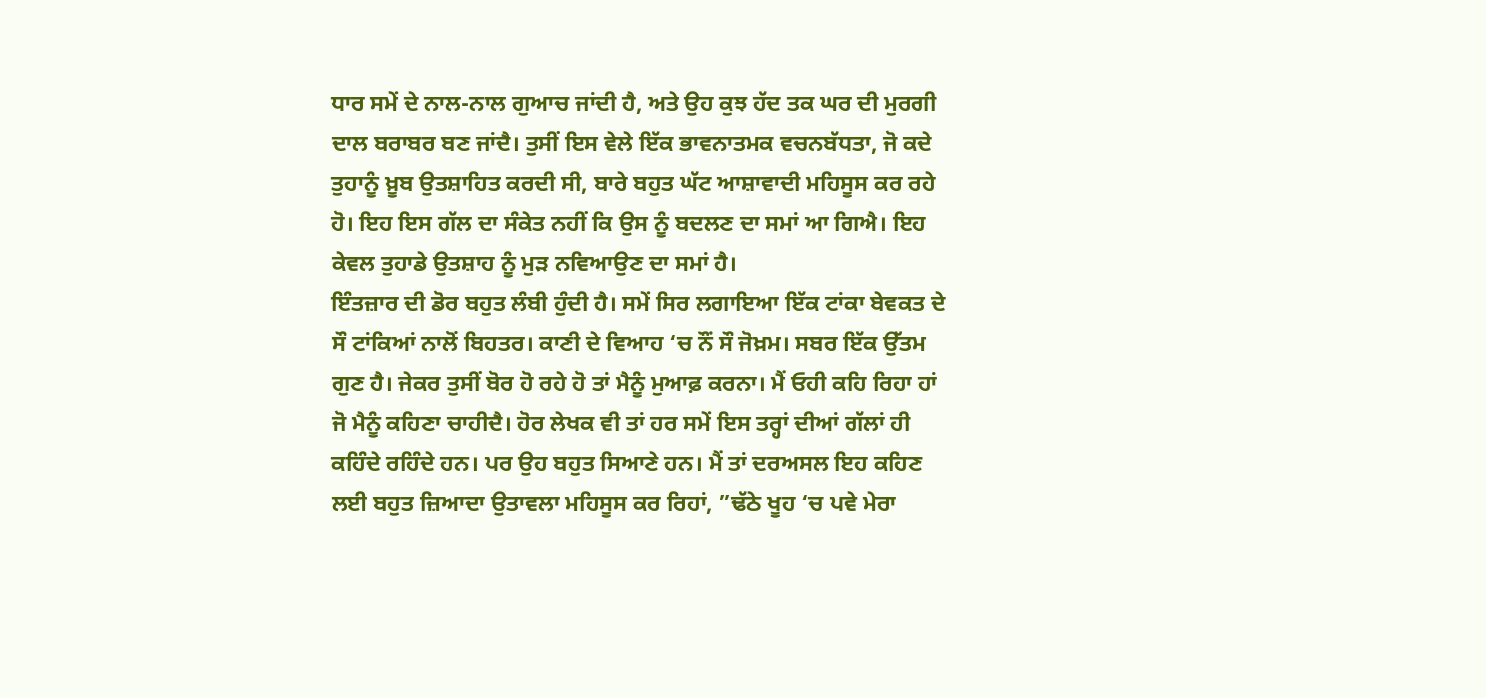ਧਾਰ ਸਮੇਂ ਦੇ ਨਾਲ-ਨਾਲ ਗੁਆਚ ਜਾਂਦੀ ਹੈ, ਅਤੇ ਉਹ ਕੁਝ ਹੱਦ ਤਕ ਘਰ ਦੀ ਮੁਰਗੀ ਦਾਲ ਬਰਾਬਰ ਬਣ ਜਾਂਦੈ। ਤੁਸੀਂ ਇਸ ਵੇਲੇ ਇੱਕ ਭਾਵਨਾਤਮਕ ਵਚਨਬੱਧਤਾ, ਜੋ ਕਦੇ ਤੁਹਾਨੂੰ ਖ਼ੂਬ ਉਤਸ਼ਾਹਿਤ ਕਰਦੀ ਸੀ, ਬਾਰੇ ਬਹੁਤ ਘੱਟ ਆਸ਼ਾਵਾਦੀ ਮਹਿਸੂਸ ਕਰ ਰਹੇ ਹੋ। ਇਹ ਇਸ ਗੱਲ ਦਾ ਸੰਕੇਤ ਨਹੀਂ ਕਿ ਉਸ ਨੂੰ ਬਦਲਣ ਦਾ ਸਮਾਂ ਆ ਗਿਐ। ਇਹ ਕੇਵਲ ਤੁਹਾਡੇ ਉਤਸ਼ਾਹ ਨੂੰ ਮੁੜ ਨਵਿਆਉਣ ਦਾ ਸਮਾਂ ਹੈ।
ਇੰਤਜ਼ਾਰ ਦੀ ਡੋਰ ਬਹੁਤ ਲੰਬੀ ਹੁੰਦੀ ਹੈ। ਸਮੇਂ ਸਿਰ ਲਗਾਇਆ ਇੱਕ ਟਾਂਕਾ ਬੇਵਕਤ ਦੇ ਸੌ ਟਾਂਕਿਆਂ ਨਾਲੋਂ ਬਿਹਤਰ। ਕਾਣੀ ਦੇ ਵਿਆਹ ‘ਚ ਨੌਂ ਸੌ ਜੋਖ਼ਮ। ਸਬਰ ਇੱਕ ਉੱਤਮ ਗੁਣ ਹੈ। ਜੇਕਰ ਤੁਸੀਂ ਬੋਰ ਹੋ ਰਹੇ ਹੋ ਤਾਂ ਮੈਨੂੰ ਮੁਆਫ਼ ਕਰਨਾ। ਮੈਂ ਓਹੀ ਕਹਿ ਰਿਹਾ ਹਾਂ ਜੋ ਮੈਨੂੰ ਕਹਿਣਾ ਚਾਹੀਦੈ। ਹੋਰ ਲੇਖਕ ਵੀ ਤਾਂ ਹਰ ਸਮੇਂ ਇਸ ਤਰ੍ਹਾਂ ਦੀਆਂ ਗੱਲਾਂ ਹੀ ਕਹਿੰਦੇ ਰਹਿੰਦੇ ਹਨ। ਪਰ ਉਹ ਬਹੁਤ ਸਿਆਣੇ ਹਨ। ਮੈਂ ਤਾਂ ਦਰਅਸਲ ਇਹ ਕਹਿਣ ਲਈ ਬਹੁਤ ਜ਼ਿਆਦਾ ਉਤਾਵਲਾ ਮਹਿਸੂਸ ਕਰ ਰਿਹਾਂ, ”ਢੱਠੇ ਖੂਹ ‘ਚ ਪਵੇ ਮੇਰਾ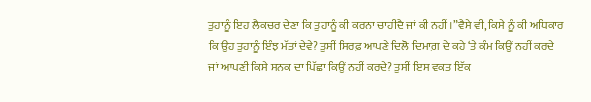ਤੁਹਾਨੂੰ ਇਹ ਲੈਕਚਰ ਦੇਣਾ ਕਿ ਤੁਹਾਨੂੰ ਕੀ ਕਰਨਾ ਚਾਹੀਦੈ ਜਾਂ ਕੀ ਨਹੀਂ।”ਵੈਸੇ ਵੀ, ਕਿਸੇ ਨੂੰ ਕੀ ਅਧਿਕਾਰ ਕਿ ਉਹ ਤੁਹਾਨੂੰ ਇੰਝ ਮੱਤਾਂ ਦੇਵੇ? ਤੁਸੀਂ ਸਿਰਫ਼ ਆਪਣੇ ਦਿਲੋ ਦਿਮਾਗ਼ ਦੇ ਕਹੇ ‘ਤੇ ਕੰਮ ਕਿਉਂ ਨਹੀਂ ਕਰਦੇ ਜਾਂ ਆਪਣੀ ਕਿਸੇ ਸਨਕ ਦਾ ਪਿੱਛਾ ਕਿਉਂ ਨਹੀਂ ਕਰਦੇ? ਤੁਸੀਂ ਇਸ ਵਕਤ ਇੱਕ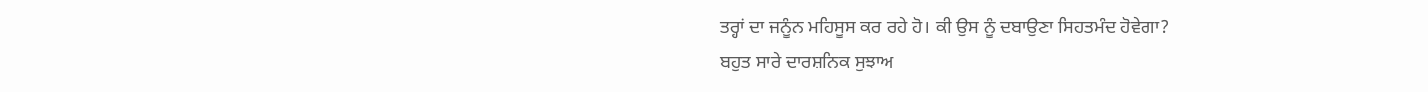ਤਰ੍ਹਾਂ ਦਾ ਜਨੂੰਨ ਮਹਿਸੂਸ ਕਰ ਰਹੇ ਹੋ। ਕੀ ਉਸ ਨੂੰ ਦਬਾਉਣਾ ਸਿਹਤਮੰਦ ਹੋਵੇਗਾ?
ਬਹੁਤ ਸਾਰੇ ਦਾਰਸ਼ਨਿਕ ਸੁਝਾਅ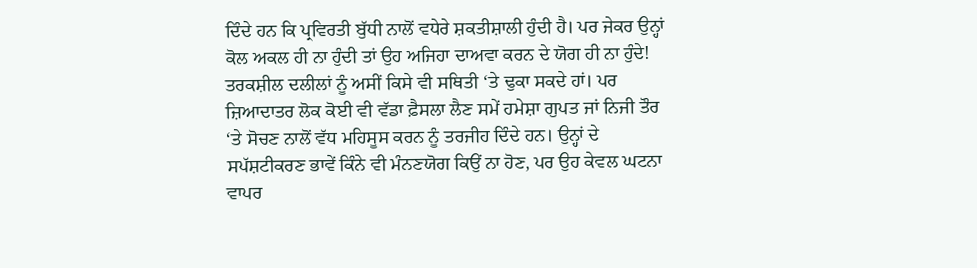ਦਿੰਦੇ ਹਨ ਕਿ ਪ੍ਰਵਿਰਤੀ ਬੁੱਧੀ ਨਾਲੋਂ ਵਧੇਰੇ ਸ਼ਕਤੀਸ਼ਾਲੀ ਹੁੰਦੀ ਹੈ। ਪਰ ਜੇਕਰ ਉਨ੍ਹਾਂ ਕੋਲ ਅਕਲ ਹੀ ਨਾ ਹੁੰਦੀ ਤਾਂ ਉਹ ਅਜਿਹਾ ਦਾਅਵਾ ਕਰਨ ਦੇ ਯੋਗ ਹੀ ਨਾ ਹੁੰਦੇ! ਤਰਕਸ਼ੀਲ ਦਲੀਲਾਂ ਨੂੰ ਅਸੀਂ ਕਿਸੇ ਵੀ ਸਥਿਤੀ ‘ਤੇ ਢੁਕਾ ਸਕਦੇ ਹਾਂ। ਪਰ ਜ਼ਿਆਦਾਤਰ ਲੋਕ ਕੋਈ ਵੀ ਵੱਡਾ ਫ਼ੈਸਲਾ ਲੈਣ ਸਮੇਂ ਹਮੇਸ਼ਾ ਗੁਪਤ ਜਾਂ ਨਿਜੀ ਤੌਰ ‘ਤੇ ਸੋਚਣ ਨਾਲੋਂ ਵੱਧ ਮਹਿਸੂਸ ਕਰਨ ਨੂੰ ਤਰਜੀਹ ਦਿੰਦੇ ਹਨ। ਉਨ੍ਹਾਂ ਦੇ ਸਪੱਸ਼ਟੀਕਰਣ ਭਾਵੇਂ ਕਿੰਨੇ ਵੀ ਮੰਨਣਯੋਗ ਕਿਉਂ ਨਾ ਹੋਣ, ਪਰ ਉਹ ਕੇਵਲ ਘਟਨਾ ਵਾਪਰ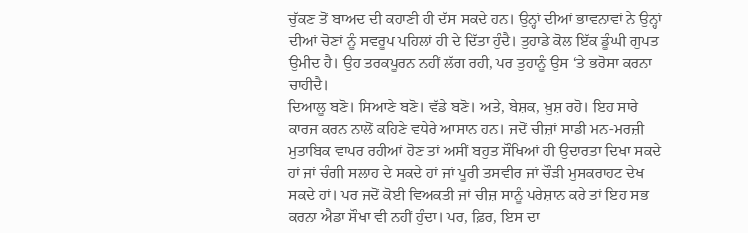ਚੁੱਕਣ ਤੋਂ ਬਾਅਦ ਦੀ ਕਹਾਣੀ ਹੀ ਦੱਸ ਸਕਦੇ ਹਨ। ਉਨ੍ਹਾਂ ਦੀਆਂ ਭਾਵਨਾਵਾਂ ਨੇ ਉਨ੍ਹਾਂ ਦੀਆਂ ਚੋਣਾਂ ਨੂੰ ਸਵਰੂਪ ਪਹਿਲਾਂ ਹੀ ਦੇ ਦਿੱਤਾ ਹੁੰਦੈ। ਤੁਹਾਡੇ ਕੋਲ ਇੱਕ ਡੂੰਘੀ ਗੁਪਤ ਉਮੀਦ ਹੈ। ਉਹ ਤਰਕਪੂਰਨ ਨਹੀਂ ਲੱਗ ਰਹੀ, ਪਰ ਤੁਹਾਨੂੰ ਉਸ ‘ਤੇ ਭਰੋਸਾ ਕਰਨਾ ਚਾਹੀਦੈ।
ਦਿਆਲੂ ਬਣੋ। ਸਿਆਣੇ ਬਣੋ। ਵੱਡੇ ਬਣੋ। ਅਤੇ, ਬੇਸ਼ਕ, ਖ਼ੁਸ਼ ਰਹੋ। ਇਹ ਸਾਰੇ ਕਾਰਜ ਕਰਨ ਨਾਲੋਂ ਕਹਿਣੇ ਵਧੇਰੇ ਆਸਾਨ ਹਨ। ਜਦੋਂ ਚੀਜ਼ਾਂ ਸਾਡੀ ਮਨ-ਮਰਜ਼ੀ ਮੁਤਾਬਿਕ ਵਾਪਰ ਰਹੀਆਂ ਹੋਣ ਤਾਂ ਅਸੀਂ ਬਹੁਤ ਸੌਖਿਆਂ ਹੀ ਉਦਾਰਤਾ ਦਿਖਾ ਸਕਦੇ ਹਾਂ ਜਾਂ ਚੰਗੀ ਸਲਾਹ ਦੇ ਸਕਦੇ ਹਾਂ ਜਾਂ ਪੂਰੀ ਤਸਵੀਰ ਜਾਂ ਚੌੜੀ ਮੁਸਕਰਾਹਟ ਦੇਖ ਸਕਦੇ ਹਾਂ। ਪਰ ਜਦੋਂ ਕੋਈ ਵਿਅਕਤੀ ਜਾਂ ਚੀਜ਼ ਸਾਨੂੰ ਪਰੇਸ਼ਾਨ ਕਰੇ ਤਾਂ ਇਹ ਸਭ ਕਰਨਾ ਐਡਾ ਸੌਖਾ ਵੀ ਨਹੀਂ ਹੁੰਦਾ। ਪਰ, ਫ਼ਿਰ, ਇਸ ਦਾ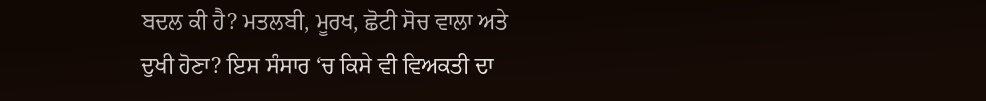ਬਦਲ ਕੀ ਹੈ? ਮਤਲਬੀ, ਮੂਰਖ, ਛੋਟੀ ਸੋਚ ਵਾਲਾ ਅਤੇ ਦੁਖੀ ਹੋਣਾ? ਇਸ ਸੰਸਾਰ ‘ਚ ਕਿਸੇ ਵੀ ਵਿਅਕਤੀ ਦਾ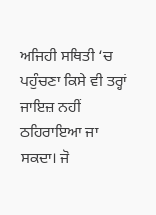ਅਜਿਹੀ ਸਥਿਤੀ ‘ਚ ਪਹੁੰਚਣਾ ਕਿਸੇ ਵੀ ਤਰ੍ਹਾਂ ਜਾਇਜ਼ ਨਹੀਂ ਠਹਿਰਾਇਆ ਜਾ ਸਕਦਾ। ਜੋ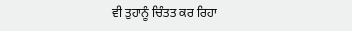ਵੀ ਤੁਹਾਨੂੰ ਚਿੰਤਤ ਕਰ ਰਿਹਾ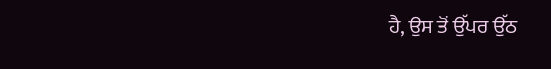ਹੈ, ਉਸ ਤੋਂ ਉੱਪਰ ਉੱਠ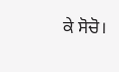ਕੇ ਸੋਚੋ।